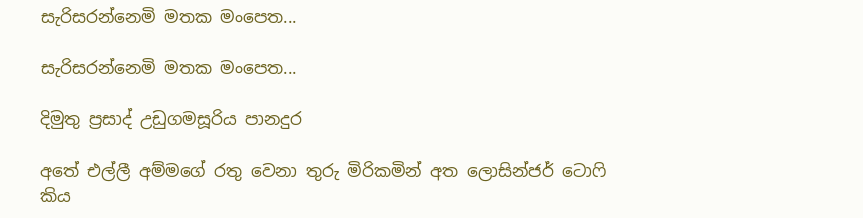සැරිසරන්නෙමි මතක මංපෙත...

සැරිසරන්නෙමි මතක මංපෙත...

දිමුතු ප්‍රසාද් උඩුගමසූරිය පානදුර

අතේ එල්ලී අම්මගේ රතු වෙනා තුරු මිරිකමින් අත ලොසින්ජර් ටොෆි කිය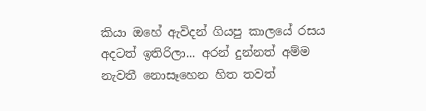කියා ඔහේ ඇවිදන් ගියපු කාලයේ රසය අදටත් ඉතිරිලා... අරන් දුන්නත් අම්ම නැවතී නොසෑහෙන හිත තවත්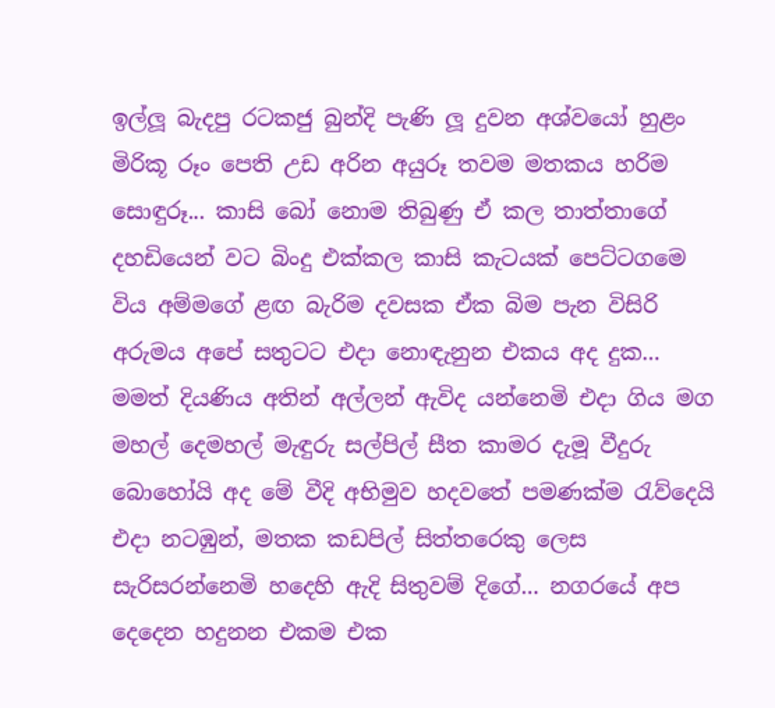ඉල්ලූ බැදපු රටකජු බුන්දි පැණි ලූ දුවන අශ්වයෝ හුළං මිරිකූ රූං පෙති උඩ අරින අයුරූ තවම මතකය හරිම සොඳුරූ... කාසි බෝ නොම තිබුණු ඒ කල තාත්තාගේ දහඩියෙන් වට බිංදු එක්කල කාසි කැටයක් පෙට්ටගමෙ විය අම්මගේ ළඟ බැරිම දවසක ඒක බිම පැන විසිරි අරුමය අපේ සතුටට එදා නොඳැනුන එකය අද දුක... මමත් දියණිය අතින් අල්ලන් ඇවිද යන්නෙමි එදා ගිය මග මහල් දෙමහල් මැඳුරු සල්පිල් සීත කාමර දැමූ වීදුරු බොහෝයි අද මේ වීදි අභිමුව හදවතේ පමණක්ම රැව්දෙයි එදා නටඹුන්, මතක කඩපිල් සිත්තරෙකු ලෙස සැරිසරන්නෙමි හදෙහි ඇදි සිතුවම් දිගේ... නගරයේ අප දෙදෙන හදුනන එකම එක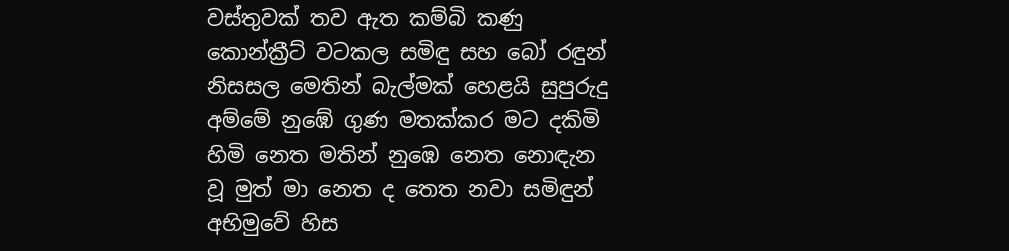වස්තුවක් තව ඇත කම්බි කණු කොන්ක්‍රීට් වටකල සමිඳු සහ බෝ රඳුන් නිසසල මෙතින් බැල්මක් හෙළයි සුපුරුදු අම්මේ නුඹේ ගුණ මතක්කර මට දකිමි හිමි නෙත මතින් නුඹෙ නෙත නොඳැන වූ මුත් මා නෙත ද තෙත නවා සමිඳුන් අභිමුවේ හිස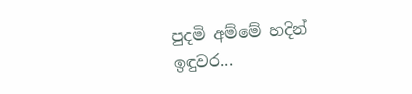පුදමි අම්මේ හදින් ඉඳුවර...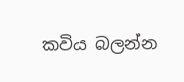කවිය බලන්න